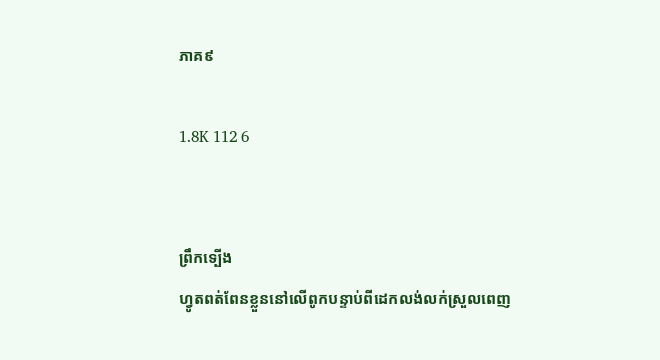ភាគ៩

1.8K 112 6


ព្រឹកទ្បើង
ហ្វូតពត់ពែនខ្លួននៅលើពូកបន្ទាប់ពីដេកលង់លក់ស្រួលពេញ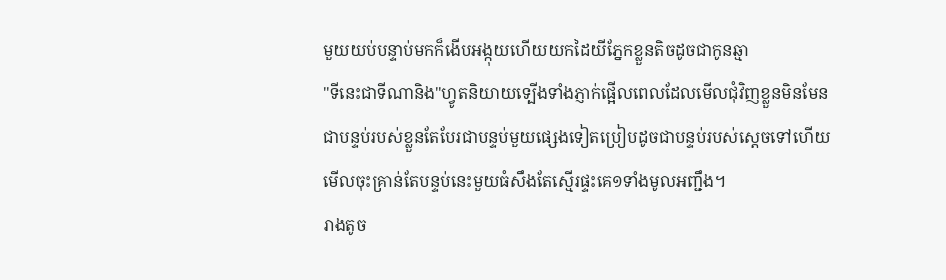មួយយប់បន្ទាប់មកក៏ងើបអង្កុយហើយយកដៃយីភ្នែកខ្លួនតិចដូចជាកូនឆ្មា
"ទីនេះជាទីណានិង"ហ្វូតនិយាយទ្បើងទាំងភ្ញាក់ផ្អើលពេលដែលមើលជុំវិញខ្លួនមិនមែនជាបន្ទប់របស់ខ្លួនតែបែរជាបន្ទប់មួយផ្សេងទៀតប្រៀបដូចជាបន្ទប់របស់ស្តេចទៅហើយ មើលចុះគ្រាន់តែបន្ទប់នេះមួយធំសឹងតែស្មើរផ្ទះគេ១ទាំងមូលអញ្ជឹង។
រាងតូច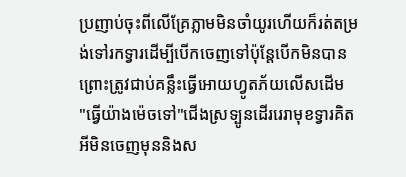ប្រញាប់ចុះពីលើគ្រែភ្លាមមិនចាំយូរហើយក៏រត់តម្រង់ទៅរកទ្វារដើម្បីបើកចេញទៅប៉ុន្តែបើកមិនបានព្រោះត្រូវជាប់គន្លឹះធ្វើអោយហ្វូតភ័យលើសដើម
"ធ្វើយ៉ាងម៉េចទៅ"ជើងស្រទ្បូនដើររេរាមុខទ្វារគិតអីមិនចេញមុននិងស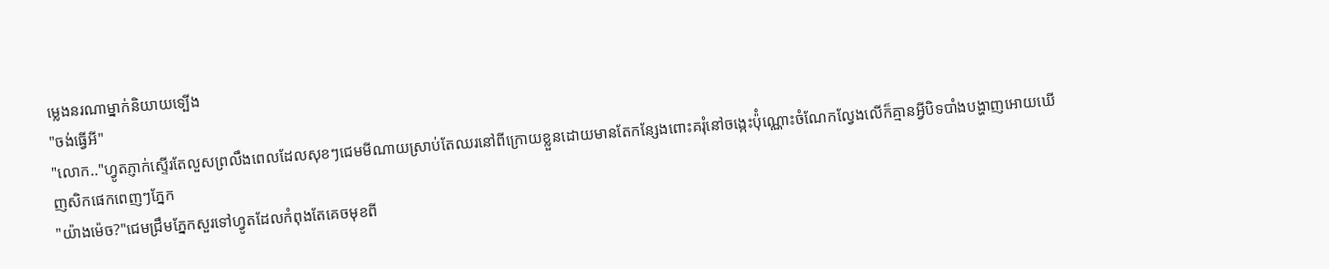ម្លេងនរណាម្នាក់និយាយទ្បើង
"ចង់ធ្វើអី"
"លោក.."ហ្វូតភ្ញាក់ស្ទើរតែលួសព្រលឹងពេលដែលសុខៗជេមមីណាយស្រាប់តែឈរនៅពីក្រោយខ្លួនដោយមានតែកន្សែងពោះគរុំនៅចង្កេះប៉ុំណ្ណោះចំណែកល្វែងលើក៏គ្មានអ្វីបិទបាំងបង្ហាញអោយឃើញសិកផេកពេញៗភ្នែក
"យ៉ាងម៉េច?"ជេមជ្រឹមភ្នែកសួរទៅហ្វូតដែលកំពុងតែគេចមុខពី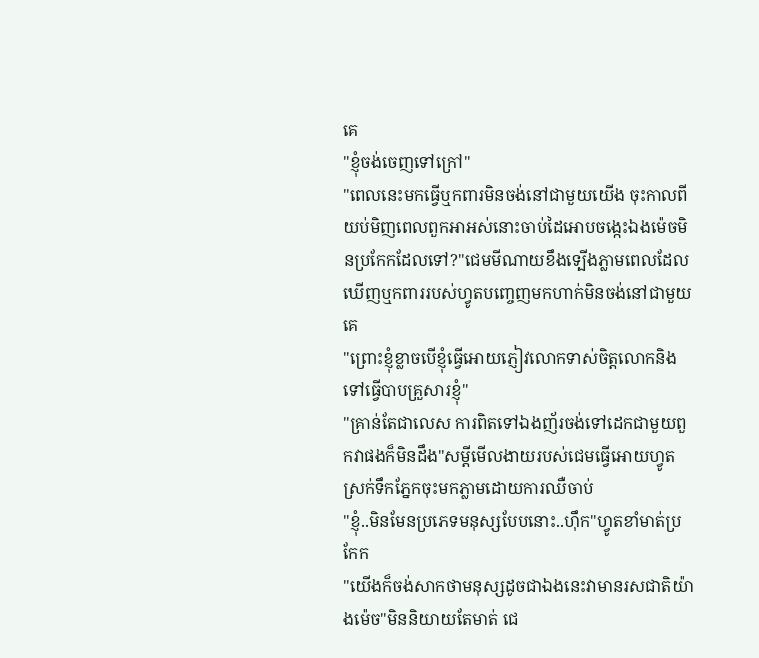គេ
"ខ្ញុំចង់ចេញទៅក្រៅ"
"ពេលនេះមកធ្វើឬកពារមិនចង់នៅជាមួយយើង ចុះកាលពីយប់មិញពេលពួកអាអស់នោះចាប់ដៃអោបចង្កេះឯងម៉េចមិនប្រកែកដែលទៅ?"ជេមមីណាយខឹងទ្បើងភ្លាមពេលដែលឃើញឬកពាររបស់ហ្វូតបញ្ចេញមកហាក់មិនចង់នៅជាមួយគេ
"ព្រោះខ្ញុំខ្លាចបើខ្ញុំធ្វើអោយភ្ញៀវលោកទាស់ចិត្តលោកនិងទៅធ្វើបាបគ្រួសារខ្ញុំ"
"គ្រាន់តែជាលេស ការពិតទៅឯងញ័រចង់ទៅដេកជាមួយពួកវាផងក៏មិនដឹង"សម្តីមើលងាយរបស់ជេមធ្វើអោយហ្វូតស្រក់ទឹកភ្នែកចុះមកភ្លាមដោយការឈឺចាប់
"ខ្ញុំ..មិនមែនប្រភេទមនុស្សបែបនោះ..ហុឹក"ហ្វូតខាំមាត់ប្រកែក
"យើងក៏ចង់សាកថាមនុស្សដូចជាឯងនេះវាមានរសជាតិយ៉ាងម៉េច"មិននិយាយតែមាត់ ជេ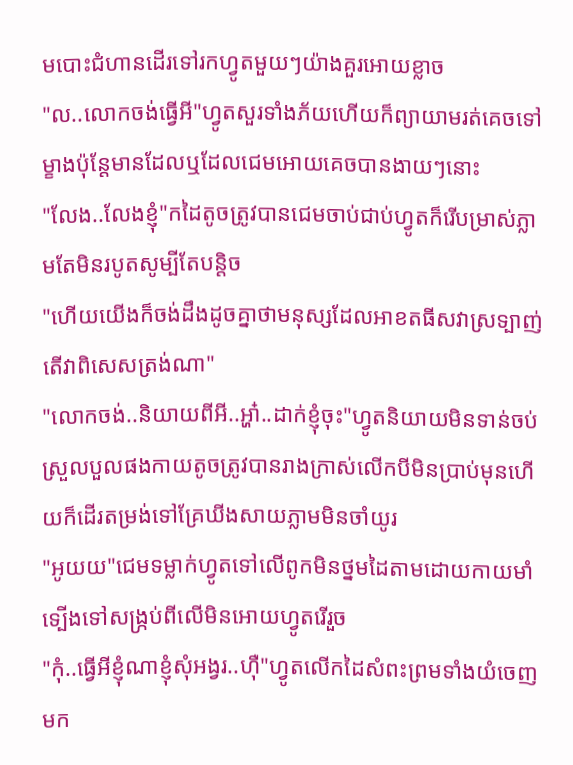មបោះជំហានដើរទៅរកហ្វូតមួយៗយ៉ាងគួរអោយខ្លាច
"ល..លោកចង់ធ្វើអី"ហ្វូតសួរទាំងភ័យហើយក៏ព្យាយាមរត់គេចទៅម្ខាងប៉ុន្តែមានដែលឬដែលជេមអោយគេចបានងាយៗនោះ
"លែង..លែងខ្ញុំ"កដៃតូចត្រូវបានជេមចាប់ជាប់ហ្វូតក៏រើបម្រាស់ភ្លាមតែមិនរបូតសូម្បីតែបន្តិច
"ហើយយើងក៏ចង់ដឹងដូចគ្នាថាមនុស្សដែលអាខតធីសវាស្រទ្បាញ់តើវាពិសេសត្រង់ណា"
"លោកចង់..និយាយពីអី..អ្ហា៎..ដាក់ខ្ញុំចុះ"ហ្វូតនិយាយមិនទាន់ចប់ស្រួលបួលផងកាយតូចត្រូវបានរាងក្រាស់លើកបីមិនប្រាប់មុនហើយក៏ដើរតម្រង់ទៅគ្រែឃីងសាយភ្លាមមិនចាំយូរ
"អូយយ"ជេមទម្លាក់ហ្វូតទៅលើពូកមិនថ្នមដៃតាមដោយកាយមាំទ្បើងទៅសង្ក្រប់ពីលើមិនអោយហ្វូតរើរួច
"កុំ..ធ្វើអីខ្ញុំណាខ្ញុំសុំអង្វរ..ហុឺ"ហ្វូតលើកដៃសំពះព្រមទាំងយំចេញមក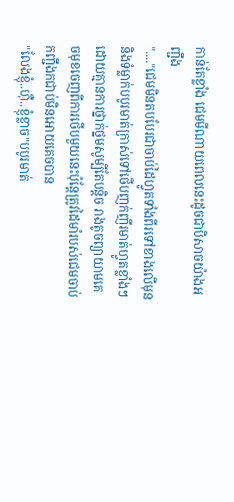កាន់តែខ្លាំង ជេមមីណាយពេលនេះដូចជាបិសាចយ៉ាងអញ្ជឹង
"...."ជេមមិនតបបែរជាចាប់ដៃហ្វូតទាំងពីរទៅខាងលើមុននិងទំម្លាក់បបូរមាត់ក្រាស់ទៅថើបញក់ញីរមាត់ហ្វូតខ្លាំងៗដោយគ្មានការថ្នាក់ថ្នមសូម្បីតែបន្តិច រាងតូចព្យាយាមគេចមុខចេញពីការថើបមួយនេះប៉ុន្តែត្រូវដៃមាំរបស់ជេមចាប់កញ្ជឹងកជាប់មិនអោយគេចបាន
"លែងខ្ញុំ..ហុឺ..ខ្ញុំខ្លាច"បបូរមាត់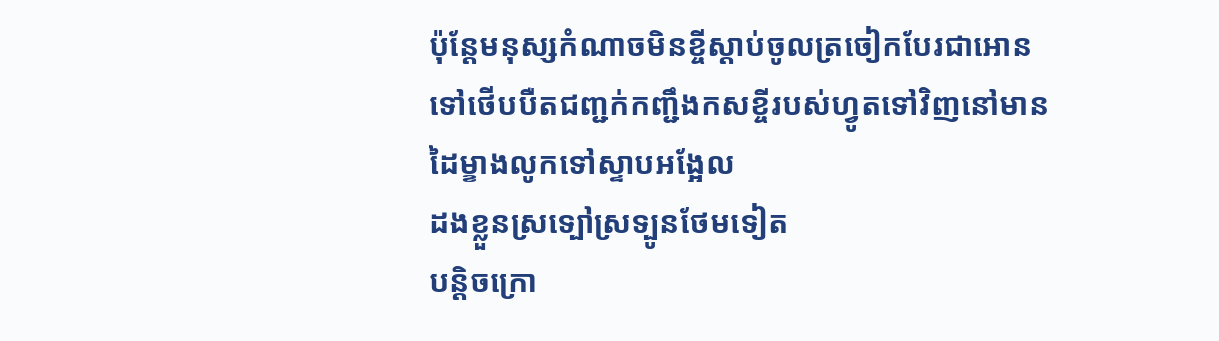ប៉ុន្តែមនុស្សកំណាចមិនខ្ចីស្តាប់ចូលត្រចៀកបែរជាអោនទៅថើបបឺតជញ្ជក់កញ្ជឹងកសខ្ចីរបស់ហ្វូតទៅវិញនៅមានដៃម្ខាងលូកទៅស្ទាបអង្អែល
ដងខ្លួនស្រទ្បៅស្រទ្បូនថែមទៀត
បន្តិចក្រោ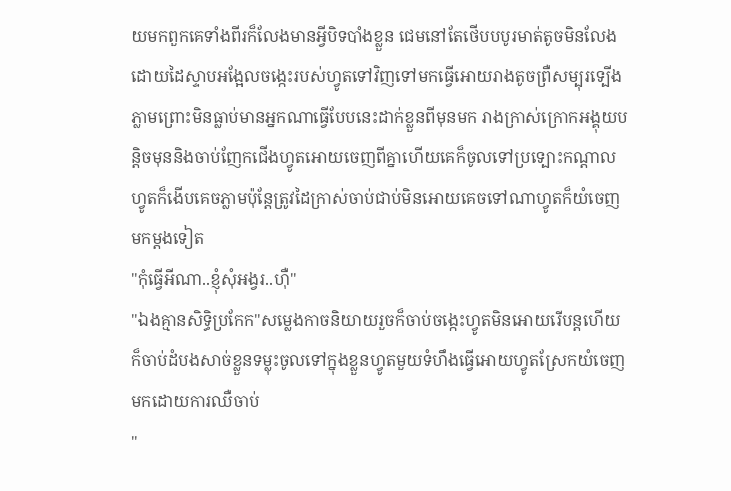យមកពួកគេទាំងពីរក៏លែងមានអ្វីបិទបាំងខ្លួន ជេមនៅតែថើបបបូរមាត់តូចមិនលែងដោយដៃស្ទាបអង្អែលចង្កេះរបស់ហ្វូតទៅវិញទៅមកធ្វើអោយរាងតូចព្រឺសម្បុរទ្បើងភ្លាមព្រោះមិនធ្លាប់មានអ្នកណាធ្វើបែបនេះដាក់ខ្លួនពីមុនមក រាងក្រាស់ក្រោកអង្គុយបន្តិចមុននិងចាប់ញែកជើងហ្វូតអោយចេញពីគ្នាហើយគេក៏ចូលទៅប្រទ្បោះកណ្តាល ហ្វូតក៏ងើបគេចភ្លាមប៉ុន្តែត្រូវដៃក្រាស់ចាប់ជាប់មិនអោយគេចទៅណាហ្វូតក៏យំចេញមកម្តងទៀត
"កុំធ្វើអីណា..ខ្ញុំសុំអង្វរ..ហុឺ"
"ឯងគ្មានសិទ្ធិប្រកែក"សម្លេងកាចនិយាយរួចក៏ចាប់ចង្កេះហ្វូតមិនអោយរើបន្តហើយក៏ចាប់ដំបងសាច់ខ្លួនទម្លុះចូលទៅក្នុងខ្លួនហ្វូតមួយទំហឹងធ្វើអោយហ្វូតស្រែកយំចេញមកដោយការឈឺចាប់
"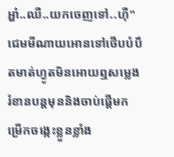អ្ហា៎..ឈឺ..យកចេញទៅ..ហុឺ"ជេមមីណាយអោនទៅថើបបំបឹតមាត់ហ្វូតមិនអោយឮសម្លេងរំខានបន្តមុននិងចាប់ផ្តើមកម្រើកចង្កេះខ្លួនខ្លាំង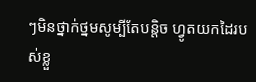ៗមិនថ្នាក់ថ្នមសូម្បីតែបន្តិច ហ្វូតយកដៃរបស់ខ្លួ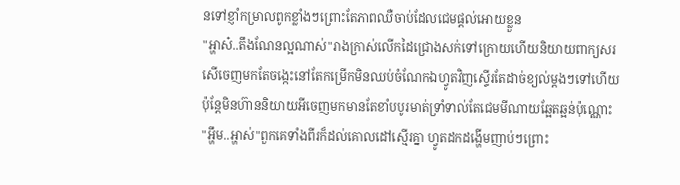នទៅខ្ញាំកម្រាលពូកខ្លាំងៗព្រោះតែភាពឈឺចាប់ដែលជេមផ្តល់អោយខ្លួន
"អ្ហាស៎..តឹងណែនល្អណាស់"រាងក្រាស់លើកដៃជ្រោងសក់ទៅក្រោយហើយនិយាយពាក្យសរសេីចេញមកតែចង្កេះនៅតែកម្រើកមិនឈប់ចំណែកឯហ្វូតវិញស្ទើរតែដាច់ខ្យល់ម្តងៗទៅហើយប៉ុន្តែមិនហ៊ាននិយាយអីចេញមកមានតែខាំបបូរមាត់ទ្រាំទាល់តែជេមមីណាយឆ្អែតឆ្អន់ប៉ុណ្ណោះ
"អ្ហឹម..អ្ហាស់"ពួកគេទាំងពីរក៏ដល់គោលដៅស្មើរគ្នា ហ្វូតដកដង្ហើមញាប់ៗព្រោះ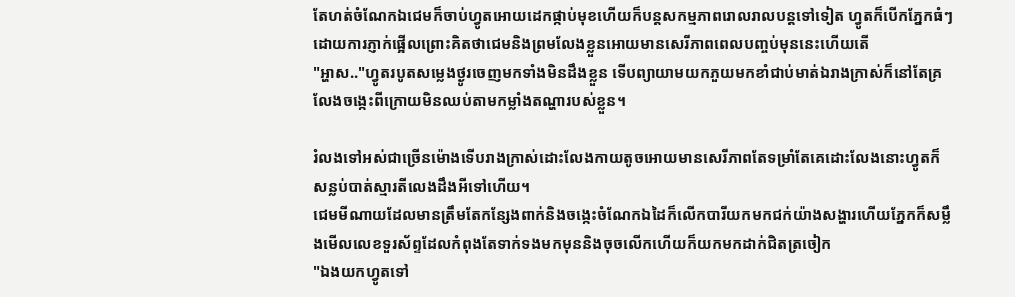តែហត់ចំណែកឯជេមក៏ចាប់ហ្វូតអោយដេកផ្កាប់មុខហើយក៏បន្តសកម្មភាពរោលរាលបន្តទៅទៀត ហ្វូតក៏បើកភ្នែកធំៗដោយការភ្ញាក់ផ្អើលព្រោះគិតថាជេមនិងព្រមលែងខ្លួនអោយមានសេរីភាពពេលបញ្ចប់មុននេះហើយតើ
"អ្ហាស.."ហ្វូតរបូតសម្លេងថ្ងូរចេញមកទាំងមិនដឹងខ្លួន ទើបព្យាយាមយកភួយមកខាំជាប់មាត់ឯរាងក្រាស់ក៏នៅតែគ្រលែងចង្កេះពីក្រោយមិនឈប់តាមកម្លាំងតណ្ហារបស់ខ្លួន។

រំលងទៅអស់ជាច្រើនម៉ោងទើបរាងក្រាស់ដោះលែងកាយតូចអោយមានសេរីភាពតែទម្រាំតែគេដោះលែងនោះហ្វូតក៏សន្លប់បាត់ស្មារតីលេងដឹងអីទៅហើយ។
ជេមមីណាយដែលមានត្រឹមតែកន្សែងពាក់និងចង្កេះចំណែកឯដៃក៏លើកបារីយកមកជក់យ៉ាងសង្ហារហើយភ្នែកក៏សម្លឹងមើលលេខទួរស័ព្ទដែលកំពុងតែទាក់ទងមកមុននិងចុចលើកហើយក៏យកមកដាក់ជិតត្រចៀក
"ឯងយកហ្វូតទៅ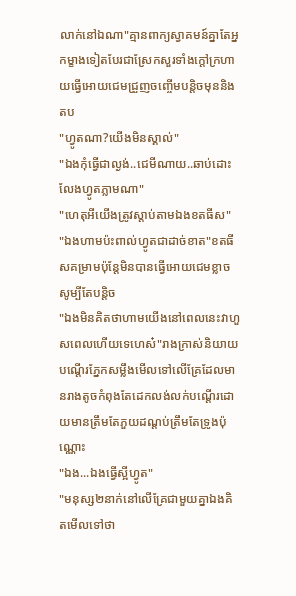លាក់នៅឯណា"គ្មានពាក្យស្វាគមន៍គ្នាតែអ្នកម្ខាងទៀតបែរជាស្រែកសួរទាំងក្តៅក្រហាយធ្វើអោយជេមជ្រួញចញ្ចើមបន្តិចមុននិងតប
"ហ្វូតណា?យើងមិនស្គាល់"
"ឯងកុំធ្វើជាល្ងង់..ជេមីណាយ..ឆាប់ដោះលែងហ្វូតភ្លាមណា"
"ហេតុអីយើងត្រូវស្តាប់តាមឯងខតធីស"
"ឯងហាមប៉ះពាល់ហ្វូតជាដាច់ខាត"ខតធីសគម្រាមប៉ុន្តែមិនបានធ្វើអោយជេមខ្លាចសូម្បីតែបន្តិច
"ឯងមិនគិតថាហាមយើងនៅពេលនេះវាហួសពេលហើយទេហេស៎"រាងក្រាស់និយាយបណ្តើរភ្នែកសម្លឹងមើលទៅលើគ្រែដែលមានរាងតូចកំពុងតែដេកលង់លក់បណ្តើរដោយមានត្រឹមតែភួយដណ្តប់ត្រឹមតែទ្រូងប៉ុណ្ណោះ
"ឯង...ឯងធ្វើស្អីហ្វូត"
"មនុស្ស២នាក់នៅលើគ្រែជាមួយគ្នាឯងគិតមើលទៅថា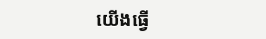យើងធ្វើ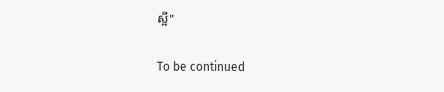ស្អី"

To be continued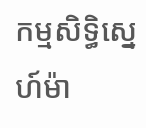កម្មសិទ្ធិស្នេហ៍ម៉ា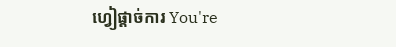ហ្វៀផ្តាច់ការ You're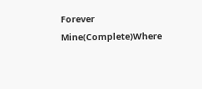Forever Mine(Complete)Where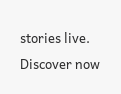stories live. Discover now